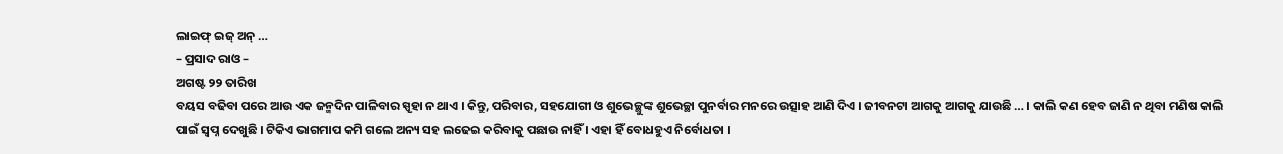ଲାଇଫ୍ ଇଜ୍ ଅନ୍ …
– ପ୍ରସାଦ ରାଓ –
ଅଗଷ୍ଟ ୨୨ ତାରିଖ
ବୟସ ବଢିବା ପରେ ଆଉ ଏକ ଜନ୍ମଦିନ ପାଳିବାର ସ୍ପୃହା ନ ଥାଏ । କିନ୍ତୁ, ପରିବାର, ସହଯୋଗୀ ଓ ଶୁଭେଚ୍ଛୁଙ୍କ ଶୁଭେଚ୍ଛା ପୁନର୍ବାର ମନରେ ଉତ୍ସାହ ଆଣି ଦିଏ । ଜୀବନଟା ଆଗକୁ ଆଗକୁ ଯାଉଛି … । କାଲି କଣ ହେବ ଜାଣି ନ ଥିବା ମଣିଷ କାଲି ପାଇଁ ସ୍ୱପ୍ନ ଦେଖୁଛି । ଟିକିଏ ଭାଗମାପ କମି ଗଲେ ଅନ୍ୟ ସହ ଲଢେଇ କରିବାକୁ ପଛାଉ ନାହିଁ । ଏହା ହିଁ ବୋଧହୁଏ ନିର୍ବୋଧତା ।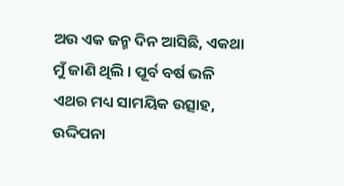ଅଉ ଏକ ଜନ୍ମ ଦିନ ଆସିଛି, ଏକଥା ମୁଁ ଜାଣି ଥିଲି । ପୂର୍ବ ବର୍ଷ ଭଳି ଏଥର ମଧ୍ୟ ସାମୟିକ ଉତ୍ସାହ, ଉଦ୍ଦିପନା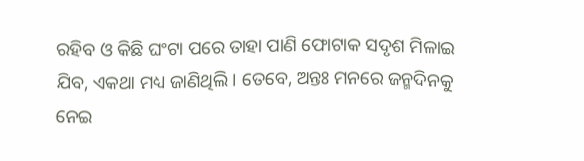ରହିବ ଓ କିଛି ଘଂଟା ପରେ ତାହା ପାଣି ଫୋଟାକ ସଦୃଶ ମିଳାଇ ଯିବ, ଏକଥା ମଧ୍ୟ ଜାଣିଥିଲି । ତେବେ, ଅନ୍ତଃ ମନରେ ଜନ୍ମଦିନକୁ ନେଇ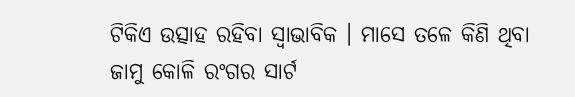ଟିକିଏ ଉତ୍ସାହ ରହିବା ସ୍ୱାଭାବିକ । ମାସେ ତଳେ କିଣି ଥିବା ଜାମୁ କୋଳି ରଂଗର ସାର୍ଟ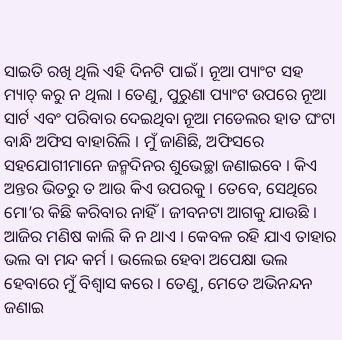ସାଇତି ରଖି ଥିଲି ଏହି ଦିନଟି ପାଇଁ । ନୂଆ ପ୍ୟାଂଟ ସହ ମ୍ୟାଚ୍ କରୁ ନ ଥିଲା । ତେଣୁ, ପୁରୁଣା ପ୍ୟାଂଟ ଉପରେ ନୂଆ ସାର୍ଟ ଏବଂ ପରିବାର ଦେଇଥିବା ନୂଆ ମଡେଲର ହାତ ଘଂଟା ବାନ୍ଧି ଅଫିସ ବାହାରିଲି । ମୁଁ ଜାଣିଛି, ଅଫିସରେ ସହଯୋଗୀମାନେ ଜନ୍ମଦିନର ଶୁଭେଚ୍ଛା ଜଣାଇବେ । କିଏ ଅନ୍ତର ଭିତରୁ ତ ଆଉ କିଏ ଉପରକୁ । ତେବେ, ସେଥିରେ ମୋ’ର କିଛି କରିବାର ନାହିଁ । ଜୀବନଟା ଆଗକୁ ଯାଉଛି । ଆଜିର ମଣିଷ କାଲି କି ନ ଥାଏ । କେବଳ ରହି ଯାଏ ତାହାର ଭଲ ବା ମନ୍ଦ କର୍ମ । ଭଲେଇ ହେବା ଅପେକ୍ଷା ଭଲ ହେବାରେ ମୁଁ ବିଶ୍ୱାସ କରେ । ତେଣୁ, ମେତେ ଅଭିନନ୍ଦନ ଜଣାଇ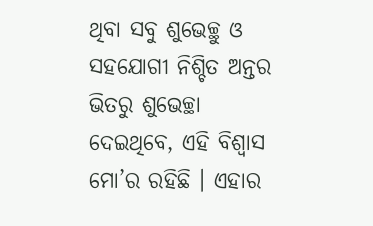ଥିବା ସବୁ ଶୁଭେଚ୍ଛୁ ଓ ସହଯୋଗୀ ନିଶ୍ଚିତ ଅନ୍ତର ଭିତରୁ ଶୁଭେଚ୍ଛା ଦେଇଥିବେ, ଏହି ବିଶ୍ୱାସ ମୋ’ର ରହିଛି । ଏହାର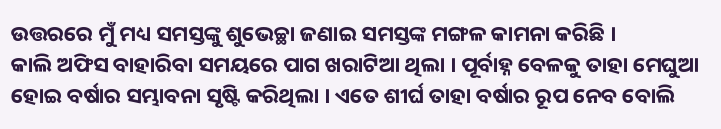ଉତ୍ତରରେ ମୁଁ ମଧ୍ୟ ସମସ୍ତଙ୍କୁ ଶୁଭେଚ୍ଛା ଜଣାଇ ସମସ୍ତଙ୍କ ମଙ୍ଗଳ କାମନା କରିଛି ।
କାଲି ଅଫିସ ବାହାରିବା ସମୟରେ ପାଗ ଖରାଟିଆ ଥିଲା । ପୂର୍ବାହ୍ନ ବେଳକୁ ତାହା ମେଘୁଆ ହୋଇ ବର୍ଷାର ସମ୍ଭାବନା ସୃଷ୍ଟି କରିଥିଲା । ଏତେ ଶୀର୍ଘ ତାହା ବର୍ଷାର ରୂପ ନେବ ବୋଲି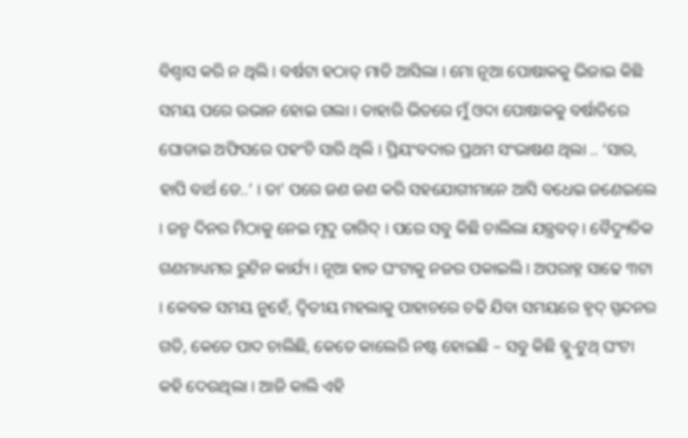ବିଶ୍ୱାସ କରି ନ ଥିଲି । ବର୍ଷଟା ହଠାତ୍ ମାଡି ଆସିଲା । ମୋ ନୂଆ ପୋଷାକକୁ ଭିଜାଇ କିଛି ସମୟ ପରେ ଉଭାନ ହୋଇ ଗଲା । ତାହାରି ଭିତରେ ମୁଁ ଓଦା ପୋଷାକକୁ ବର୍ଷାତିରେ ଘୋଡାଇ ଅଫିସରେ ପହଂଚି ସାରି ଥିଲି । ପ୍ରିୟଂବଦାର ପ୍ରଥମ ସଂଭାଷଣ ଥିଲା .. ‘ସାର, ହାପି ବାର୍ଥ ଡେ..’ । ତା’ ପରେ ଜଣ ଜଣ କରି ସହଯୋଗୀମାନେ ଆସି ବଧେଇ ଜଣେଇଲେ । ଜନ୍ମ ଦିନର ମିଠାକୁ ନେଇ ମୃଦୁ ତାଗିଦ୍ । ପରେ ସବୁ କିଛି ଚାଲିଲା ଯନ୍ତ୍ରବତ୍ । ବୈଦ୍ୟୁତିକ ଗଣମାଧ୍ୟମର ରୁଟିନ କାର୍ଯ୍ୟ । ନୂଆ ହାତ ଘଂଟାକୁ ନଜର ପକାଇଲି । ଅପରାହ୍ନ ସାଢେ ୩ଟା । କେବଳ ସମୟ ନୁହେଁ, ଦ୍ୱିତୀୟ ମହଲାକୁ ପାହାଚରେ ଚଢି ଯିବା ସମୟରେ ହୃଦ୍ ସ୍ପନ୍ଦନର ଗତି, କେତେ ପାଦ ଚାଲିଛି, କେତେ କାଲେରି ନଷ୍ଟ ହୋଇଛି – ସବୁ କିଛି ବ୍ଲୁ-ଟୁଥ୍ ଘଂଟା କହି ଦେଉଥିଲା । ଆଜି କାଲି ଏହି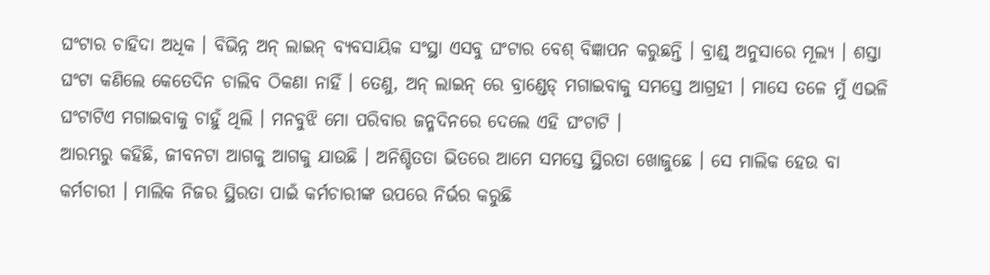ଘଂଟାର ଚାହିଦା ଅଧିକ । ବିଭିନ୍ନ ଅନ୍ ଲାଇନ୍ ବ୍ୟବସାୟିକ ସଂସ୍ଥା ଏସବୁ ଘଂଟାର ବେଶ୍ ବିଜ୍ଞାପନ କରୁଛନ୍ତି । ବ୍ରାଣ୍ଡ୍ ଅନୁସାରେ ମୂଲ୍ୟ । ଶସ୍ତା ଘଂଟା କଣିଲେ କେତେଦିନ ଚାଲିବ ଠିକଣା ନାହିଁ । ତେଣୁ, ଅନ୍ ଲାଇନ୍ ରେ ବ୍ରାଣ୍ଡେଡ୍ ମଗାଇବାକୁ ସମସ୍ତେ ଆଗ୍ରହୀ । ମାସେ ତଳେ ମୁଁ ଏଭଳି ଘଂଟାଟିଏ ମଗାଇବାକୁ ଚାହୁଁ ଥିଲି । ମନବୁଝି ମୋ ପରିବାର ଜନ୍ମଦିନରେ ଦେଲେ ଏହି ଘଂଟାଟି ।
ଆରମ୍ଭରୁ କହିଛି, ଜୀବନଟା ଆଗକୁ ଆଗକୁ ଯାଉଛି । ଅନିଶ୍ଚିତତା ଭିତରେ ଆମେ ସମସ୍ତେ ସ୍ଥିରତା ଖୋଜୁଛେ । ସେ ମାଲିକ ହେଉ ବା କର୍ମଚାରୀ । ମାଲିକ ନିଜର ସ୍ଥିରତା ପାଇଁ କର୍ମଚାରୀଙ୍କ ଉପରେ ନିର୍ଭର କରୁଛି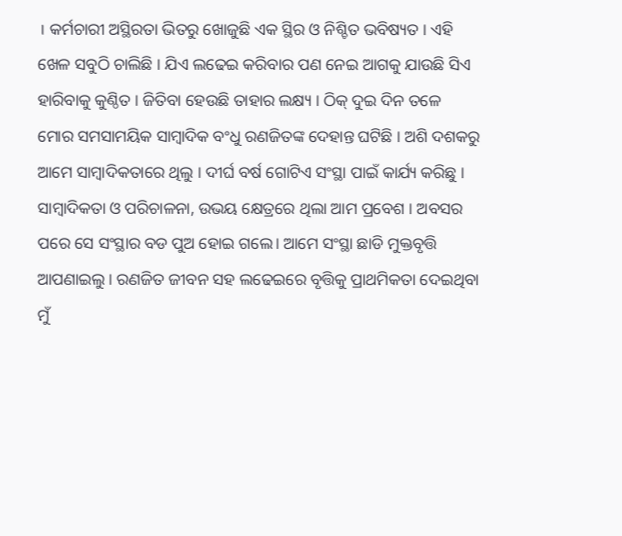। କର୍ମଚାରୀ ଅସ୍ଥିରତା ଭିତରୁ ଖୋଜୁଛି ଏକ ସ୍ଥିର ଓ ନିଶ୍ଚିତ ଭବିଷ୍ୟତ । ଏହି ଖେଳ ସବୁଠି ଚାଲିଛି । ଯିଏ ଲଢେଇ କରିବାର ପଣ ନେଇ ଆଗକୁ ଯାଉଛି ସିଏ ହାରିବାକୁ କୁଣ୍ଠିତ । ଜିତିବା ହେଉଛି ତାହାର ଲକ୍ଷ୍ୟ । ଠିକ୍ ଦୁଇ ଦିନ ତଳେ ମୋର ସମସାମୟିକ ସାମ୍ବାଦିକ ବଂଧୁ ରଣଜିତଙ୍କ ଦେହାନ୍ତ ଘଟିଛି । ଅଶି ଦଶକରୁ ଆମେ ସାମ୍ବାଦିକତାରେ ଥିଲୁ । ଦୀର୍ଘ ବର୍ଷ ଗୋଟିଏ ସଂସ୍ଥା ପାଇଁ କାର୍ଯ୍ୟ କରିଛୁ । ସାମ୍ବାଦିକତା ଓ ପରିଚାଳନା, ଉଭୟ କ୍ଷେତ୍ରରେ ଥିଲା ଆମ ପ୍ରବେଶ । ଅବସର ପରେ ସେ ସଂସ୍ଥାର ବଡ ପୁଅ ହୋଇ ଗଲେ। ଆମେ ସଂସ୍ଥା ଛାଡି ମୁକ୍ତବୃତ୍ତି ଆପଣାଇଲୁ । ରଣଜିତ ଜୀବନ ସହ ଲଢେଇରେ ବୃତ୍ତିକୁ ପ୍ରାଥମିକତା ଦେଇଥିବା ମୁଁ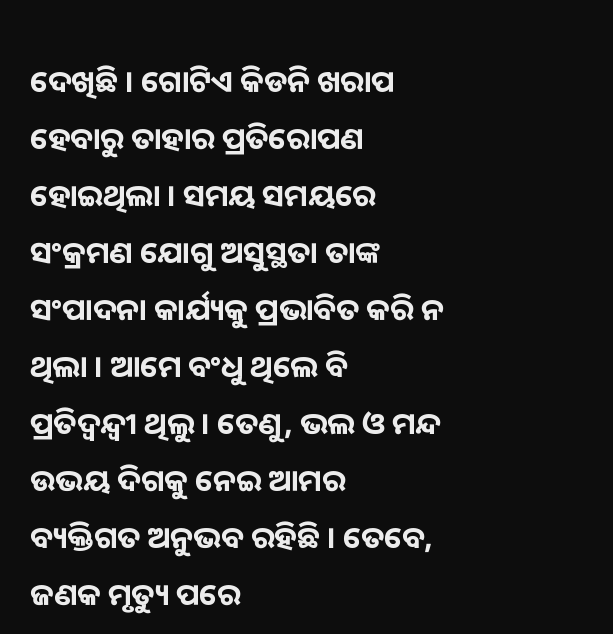ଦେଖିଛି । ଗୋଟିଏ କିଡନି ଖରାପ ହେବାରୁ ତାହାର ପ୍ରତିରୋପଣ ହୋଇଥିଲା । ସମୟ ସମୟରେ ସଂକ୍ରମଣ ଯୋଗୁ ଅସୁସ୍ଥତା ତାଙ୍କ ସଂପାଦନା କାର୍ଯ୍ୟକୁ ପ୍ରଭାବିତ କରି ନ ଥିଲା । ଆମେ ବଂଧୁ ଥିଲେ ବି ପ୍ରତିଦ୍ୱନ୍ଦ୍ୱୀ ଥିଲୁ । ତେଣୁ, ଭଲ ଓ ମନ୍ଦ ଉଭୟ ଦିଗକୁ ନେଇ ଆମର ବ୍ୟକ୍ତିଗତ ଅନୁଭବ ରହିଛି । ତେବେ, ଜଣକ ମୃତ୍ୟୁ ପରେ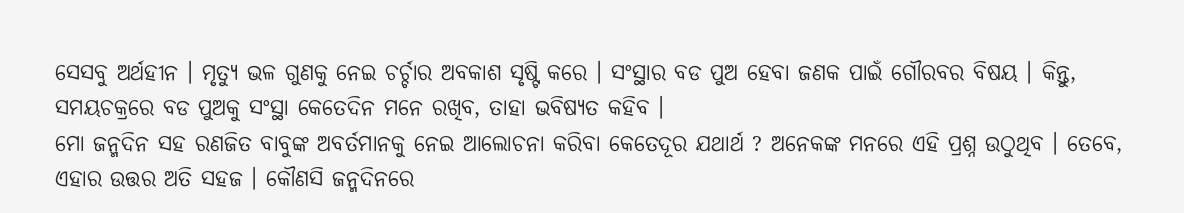ସେସବୁ ଅର୍ଥହୀନ । ମୃତ୍ୟୁ ଭଳ ଗୁଣକୁ ନେଇ ଚର୍ଚ୍ଚାର ଅବକାଶ ସୃଷ୍ଟି କରେ । ସଂସ୍ଥାର ବଡ ପୁଅ ହେବା ଜଣକ ପାଇଁ ଗୌରବର ବିଷୟ । କିନ୍ତୁ, ସମୟଚକ୍ରରେ ବଡ ପୁଅକୁ ସଂସ୍ଥା କେତେଦିନ ମନେ ରଖିବ, ତାହା ଭବିଷ୍ୟତ କହିବ ।
ମୋ ଜନ୍ମଦିନ ସହ ରଣଜିତ ବାବୁଙ୍କ ଅବର୍ତମାନକୁ ନେଇ ଆଲୋଚନା କରିବା କେତେଦୂର ଯଥାର୍ଥ ? ଅନେକଙ୍କ ମନରେ ଏହି ପ୍ରଶ୍ନ ଉଠୁଥିବ । ତେବେ, ଏହାର ଉତ୍ତର ଅତି ସହଜ । କୌଣସି ଜନ୍ମଦିନରେ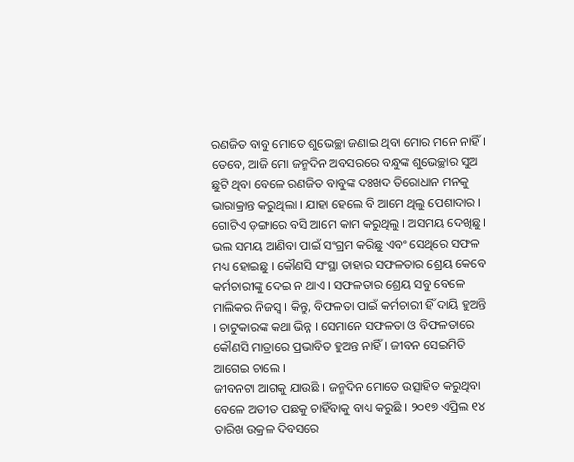ରଣଜିତ ବାବୁ ମୋତେ ଶୁଭେଚ୍ଛା ଜଣାଇ ଥିବା ମୋର ମନେ ନାହିଁ । ତେବେ, ଆଜି ମୋ ଜନ୍ମଦିନ ଅବସରରେ ବନ୍ଧୁଙ୍କ ଶୁଭେଚ୍ଛାର ସୁଅ ଛୁଟି ଥିବା ବେଳେ ରଣଜିତ ବାବୁଙ୍କ ଦଃଖଦ ତିରୋଧାନ ମନକୁ ଭାରାକ୍ରାନ୍ତ କରୁଥିଲା । ଯାହା ହେଲେ ବି ଆମେ ଥିଲୁ ପେଶାଦାର । ଗୋଟିଏ ଡ଼ଙ୍ଗାରେ ବସି ଆମେ କାମ କରୁଥିଲୁ । ଅସମୟ ଦେଖିଛୁ । ଭଲ ସମୟ ଆଣିବା ପାଇଁ ସଂଗ୍ରମ କରିଛୁ ଏବଂ ସେଥିରେ ସଫଳ ମଧ୍ୟ ହୋଇଛୁ । କୌଣସି ସଂସ୍ଥା ତାହାର ସଫଳତାର ଶ୍ରେୟ କେବେ କର୍ମଚାରୀଙ୍କୁ ଦେଇ ନ ଥାଏ । ସଫଳତାର ଶ୍ରେୟ ସବୁ ବେଳେ ମାଲିକର ନିଜସ୍ୱ । କିନ୍ତୁ, ବିଫଳତା ପାଇଁ କର୍ମଚାରୀ ହିଁ ଦାୟି ହୁଅନ୍ତି । ଚାଟୁକାରଙ୍କ କଥା ଭିନ୍ନ । ସେମାନେ ସଫଳତା ଓ ବିଫଳତାରେ କୌଣସି ମାତ୍ରାରେ ପ୍ରଭାବିତ ହୁଅନ୍ତ ନାହିଁ । ଜୀବନ ସେଇମିତି ଆଗେଇ ଚାଲେ ।
ଜୀବନଟା ଆଗକୁ ଯାଉଛି । ଜନ୍ମଦିନ ମୋତେ ଉତ୍ସାହିତ କରୁଥିବା ବେଳେ ଅତୀତ ପଛକୁ ଚାହିଁବାକୁ ବାଧ୍ୟ କରୁଛି । ୨୦୧୭ ଏପ୍ରିଲ ୧୪ ତାରିଖ ଉକ୍ରଳ ଦିବସରେ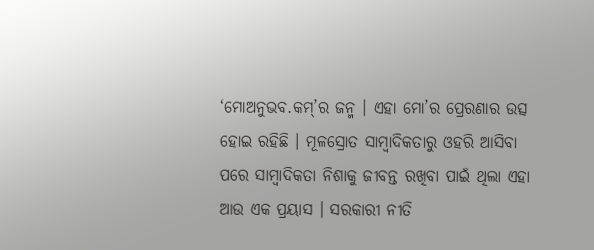‘ମୋଅନୁଭବ.କମ୍’ର ଜନ୍ମ । ଏହା ମୋ’ର ପ୍ରେରଣାର ଉତ୍ସ ହୋଇ ରହିଛି । ମୂଳସ୍ରୋତ ସାମ୍ବାଦିକତାରୁ ଓହରି ଆସିବା ପରେ ସାମ୍ବାଦିକତା ନିଶାକୁ ଜୀବନ୍ତ ରଖିବା ପାଇଁ ଥିଲା ଏହା ଆଉ ଏକ ପ୍ରୟାସ । ସରକାରୀ ନୀତି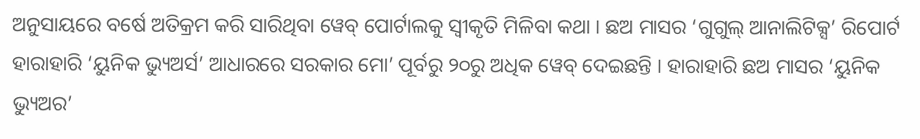ଅନୁସାୟରେ ବର୍ଷେ ଅତିକ୍ରମ କରି ସାରିଥିବା ୱେବ୍ ପୋର୍ଟାଲକୁ ସ୍ୱୀକୃତି ମିଳିବା କଥା । ଛଅ ମାସର ‘ଗୁଗୁଲ୍ ଆନାଲିଟିକ୍ସ’ ରିପୋର୍ଟ ହାରାହାରି ‘ୟୁନିକ ଭ୍ୟୁଅର୍ସ’ ଆଧାରରେ ସରକାର ମୋ’ ପୂର୍ବରୁ ୨୦ରୁ ଅଧିକ ୱେବ୍ ଦେଇଛନ୍ତି । ହାରାହାରି ଛଅ ମାସର ‘ୟୁନିକ ଭ୍ୟୁଅର’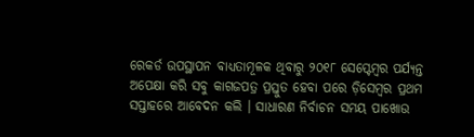ରେକର୍ଡ ଉପସ୍ଥାପନ ବାଧ୍ୟତାମୂଳକ ଥିବାରୁ ୨୦୧୮ ସେପ୍ଟେମ୍ବର ପର୍ଯ୍ୟନ୍ତ ଅପେକ୍ଷା କରି ସବୁ କାଗଜପତ୍ର ପ୍ରସ୍ତୁତ ହେବା ପରେ ଡ଼ିସେମ୍ବର ପ୍ରଥମ ସପ୍ତାହରେ ଆବେଦନ କଲି । ସାଧାରଣ ନିର୍ବାଚନ ସମୟ ପାଖୋଉ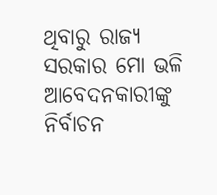ଥିବାରୁ ରାଜ୍ୟ ସରକାର ମୋ ଭଳି ଆବେଦନକାରୀଙ୍କୁ ନିର୍ବାଚନ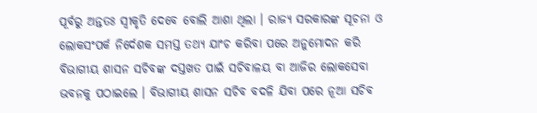ପୂର୍ବରୁ ଅନ୍ତତଃ ସ୍ୱୀକୃତି ଦେବେ ବୋଲି ଆଶା ଥିଲା । ରାଜ୍ୟ ସରକାରଙ୍କ ସୂଚନା ଓ ଲୋକସଂପର୍କ ନିର୍ଦେଶକ ସମସ୍ତ ତଥ୍ୟ ଯାଂଚ କରିବା ପରେ ଅନୁମୋଦନ କରି ବିଭାଗୀୟ ଶାସନ ସଚିବଙ୍କ ଦସ୍ତଖତ ପାଇଁ ସଚିବାଳୟ ବା ଆଜିର ଲୋକସେବା ଭବନକୁ ପଠାଇଲେ । ବିଭାଗୀୟ ଶାସନ ସଚିବ ବଦଳି ଯିବା ପରେ ନୂଆ ସଚିବ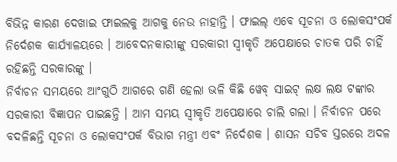ବିଭିନ୍ନ କାରଣ ଦେଖାଇ ଫାଇଲକୁ ଆଗକୁ ନେଉ ନାହାନ୍ତି । ଫାଇଲ୍ ଏବେ ସୂଚନା ଓ ଲୋକସଂପର୍କ ନିର୍ଦେଶକ କାର୍ଯ୍ୟାଳୟରେ । ଆବେଦନକାରୀଙ୍କୁ ସରକାରୀ ସ୍ୱୀକୃତି ଅପେକ୍ଷାରେ ଚାତକ ପରି ଚାହିଁ ରହିଛନ୍ତି ସରକାରଙ୍କୁ ।
ନିର୍ବାଚନ ସମୟରେ ଆଂଗୁଠି ଆଗରେ ଗଣି ହେଲା ଭଳି କିଛି ୱେବ୍ ସାଇଟ୍ ଲକ୍ଷ ଲକ୍ଷ ଟଙ୍କାର ସରକାରୀ ବିଜ୍ଞାପନ ପାଇଛନ୍ତି । ଆମ ସମୟ ସ୍ୱୀକୃତି ଅପେକ୍ଷାରେ ଚାଲି ଗଲା । ନିର୍ବାଚନ ପରେ ବଦଳିଛନ୍ତି ସୂଚନା ଓ ଲୋକସଂପର୍କ ବିଭାଗ ମନ୍ତ୍ରୀ ଏବଂ ନିର୍ଦେଶକ । ଶାସନ ସଚିବ ସ୍ତରରେ ଅଦଳ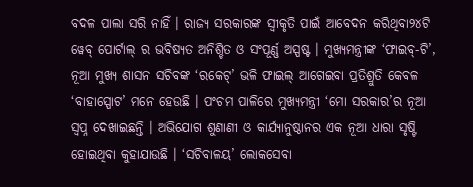ବଦଳ ପାଲା ସରି ନାହିଁ । ରାଜ୍ୟ ସରକାରଙ୍କ ସ୍ୱୀକୃତି ପାଇଁ ଆବେଦନ କରିଥିବା୨୪ଟି ୱେବ୍ ପୋର୍ଟାଲ୍ ର ଭବିଷ୍ୟତ ଅନିଶ୍ଚିତ ଓ ସଂପୂର୍ଣ୍ଣ ଅସ୍ପଷ୍ଟ । ମୁଖ୍ୟମନ୍ତ୍ରୀଙ୍କ ‘ଫାଇବ୍-ଟି’, ନୂଆ ମୁଖ୍ୟ ଶାସନ ସଚିବଙ୍କ ‘ରକେଟ୍’ ଭଳି ଫାଇଲ୍ ଆଗେଇବା ପ୍ରତିଶ୍ରୁତି କେବଳ ‘ବାହାସ୍ପୋଟ’ ମନେ ହେଉଛି । ପଂଚମ ପାଳିରେ ମୁଖ୍ୟମନ୍ତ୍ରୀ ‘ମୋ ସରକାର’ର ନୂଆ ସ୍ୱପ୍ନ ଦେଖାଇଛନ୍ତି । ଅଭିଯୋଗ ଶୁଣାଣୀ ଓ କାର୍ଯ୍ୟାନୁଷ୍ଠାନର ଏକ ନୂଆ ଧାରା ସୃଷ୍ଟି ହୋଇଥିବା କୁହାଯାଉଛି । ‘ସଚିବାଳୟ’ ଲୋକସେବା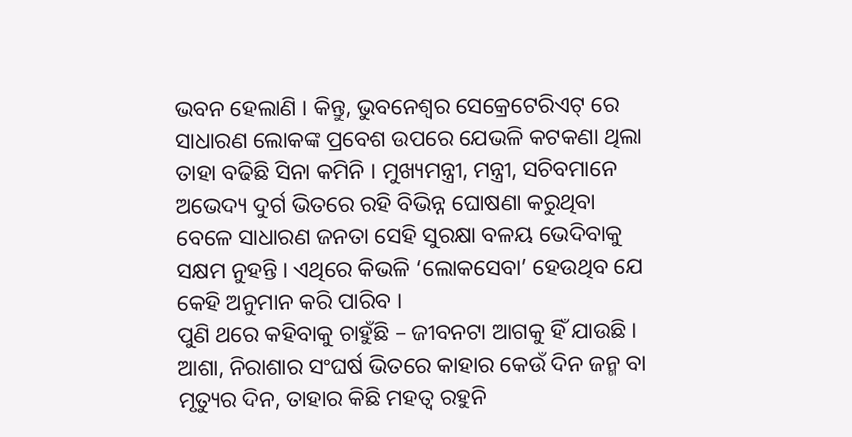ଭବନ ହେଲାଣି । କିନ୍ତୁ, ଭୁବନେଶ୍ୱର ସେକ୍ରେଟେରିଏଟ୍ ରେ ସାଧାରଣ ଲୋକଙ୍କ ପ୍ରବେଶ ଉପରେ ଯେଭଳି କଟକଣା ଥିଲା ତାହା ବଢିଛି ସିନା କମିନି । ମୁଖ୍ୟମନ୍ତ୍ରୀ, ମନ୍ତ୍ରୀ, ସଚିବମାନେ ଅଭେଦ୍ୟ ଦୁର୍ଗ ଭିତରେ ରହି ବିଭିନ୍ନ ଘୋଷଣା କରୁଥିବା ବେଳେ ସାଧାରଣ ଜନତା ସେହି ସୁରକ୍ଷା ବଳୟ ଭେଦିବାକୁ ସକ୍ଷମ ନୁହନ୍ତି । ଏଥିରେ କିଭଳି ‘ଲୋକସେବା’ ହେଉଥିବ ଯେ କେହି ଅନୁମାନ କରି ପାରିବ ।
ପୁଣି ଥରେ କହିବାକୁ ଚାହୁଁଛି – ଜୀବନଟା ଆଗକୁ ହିଁ ଯାଉଛି । ଆଶା, ନିରାଶାର ସଂଘର୍ଷ ଭିତରେ କାହାର କେଉଁ ଦିନ ଜନ୍ମ ବା ମୃତ୍ୟୁର ଦିନ, ତାହାର କିଛି ମହତ୍ୱ ରହୁନି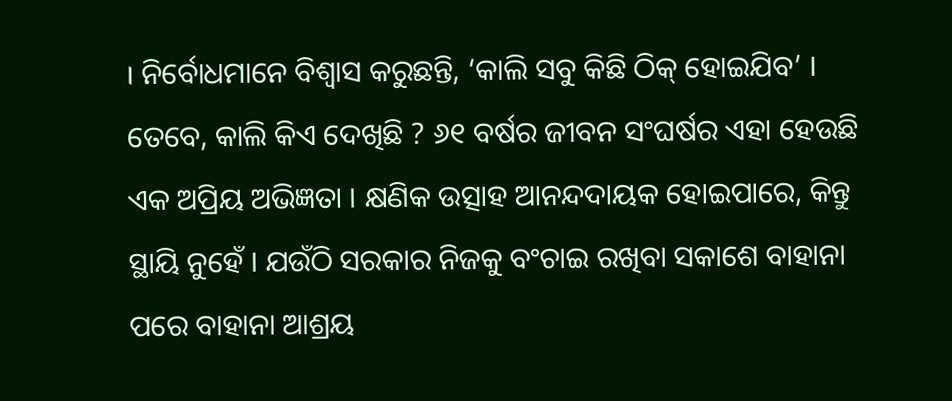। ନିର୍ବୋଧମାନେ ବିଶ୍ୱାସ କରୁଛନ୍ତି, ‘କାଲି ସବୁ କିଛି ଠିକ୍ ହୋଇଯିବ’ । ତେବେ, କାଲି କିଏ ଦେଖିଛି ? ୬୧ ବର୍ଷର ଜୀବନ ସଂଘର୍ଷର ଏହା ହେଉଛି ଏକ ଅପ୍ରିୟ ଅଭିଜ୍ଞତା । କ୍ଷଣିକ ଉତ୍ସାହ ଆନନ୍ଦଦାୟକ ହୋଇପାରେ, କିନ୍ତୁ ସ୍ଥାୟି ନୁହେଁ । ଯଉଁଠି ସରକାର ନିଜକୁ ବଂଚାଇ ରଖିବା ସକାଶେ ବାହାନା ପରେ ବାହାନା ଆଶ୍ରୟ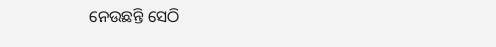ନେଉଛନ୍ତି ସେଠି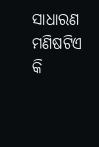ସାଧାରଣ ମଣିଷଟିଏ କି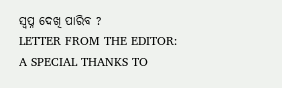ସ୍ୱପ୍ନ ଦେଖି ପାରିବ ?
LETTER FROM THE EDITOR: A SPECIAL THANKS TO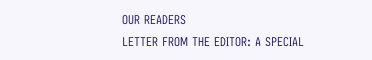OUR READERS
LETTER FROM THE EDITOR: A SPECIAL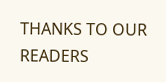THANKS TO OUR READERS